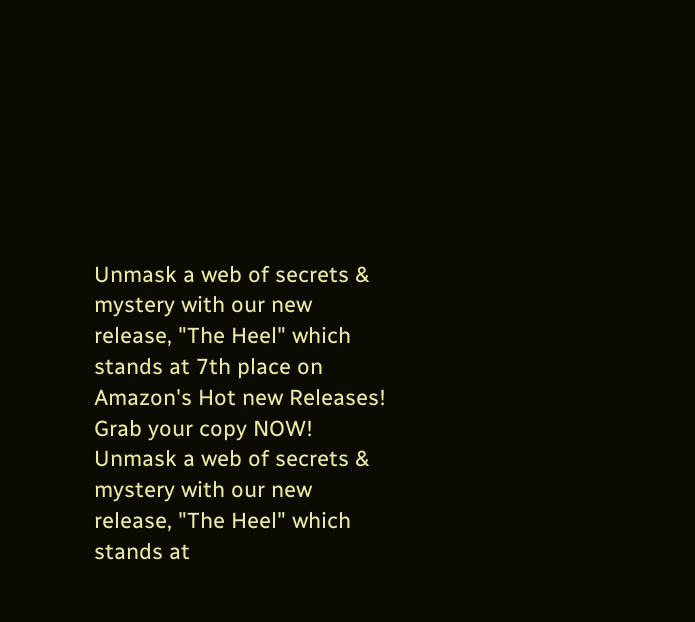Unmask a web of secrets & mystery with our new release, "The Heel" which stands at 7th place on Amazon's Hot new Releases! Grab your copy NOW!
Unmask a web of secrets & mystery with our new release, "The Heel" which stands at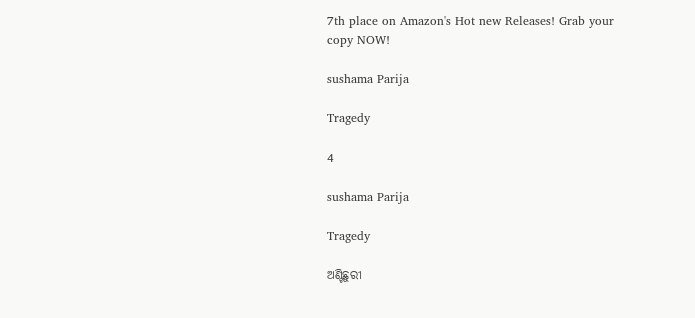7th place on Amazon's Hot new Releases! Grab your copy NOW!

sushama Parija

Tragedy

4

sushama Parija

Tragedy

ଅଣ୍ଟିଛୁରୀ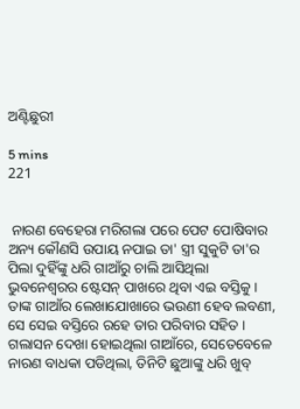ଅଣ୍ଟିଛୁରୀ

5 mins
221


 ନାରଣ ବେହେରା ମରିଗଲା ପରେ ପେଟ ପୋଷିବାର ଅନ୍ୟ କୌଣସି ଉପାୟ ନପାଇ ତା' ସ୍ତ୍ରୀ ସୁକୁଟି ତା'ର ପିଲା ଦୁହିଁଙ୍କୁ ଧରି ଗାଆଁରୁ ଚାଲି ଆସିଥିଲା ଭୁବନେଶ୍ୱରର ଷ୍ଟେସନ୍ ପାଖରେ ଥିବା ଏଇ ବସ୍ତିକୁ । ତାଙ୍କ ଗାଆଁର ଲେଖାଯୋଖାରେ ଭଉଣୀ ହେବ ଲବଣୀ, ସେ ସେଇ ବସ୍ତିରେ ରହେ ତାର ପରିବାର ସହିତ । ଗଲାସନ ଦେଖା ହୋଇଥିଲା ଗାଆଁରେ, ସେତେବେଳେ ନାରଣ ବାଧକା ପଡିଥିଲା, ତିନିଟି ଛୁଆଙ୍କୁ ଧରି ଖୁବ୍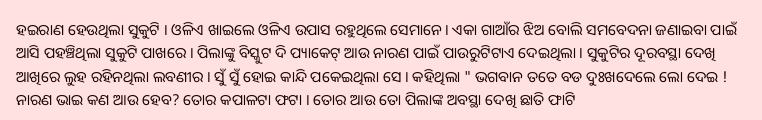ହଇରାଣ ହେଉଥିଲା ସୁକୁଟି । ଓଳିଏ ଖାଇଲେ ଓଳିଏ ଉପାସ ରହୁଥିଲେ ସେମାନେ। ଏକା ଗାଆଁର ଝିଅ ବୋଲି ସମବେଦନା ଜଣାଇବା ପାଇଁ ଆସି ପହଞ୍ଚିଥିଲା ସୁକୁଟି ପାଖରେ । ପିଲାଙ୍କୁ ବିସ୍କୁଟ ଦି ପ୍ୟାକେଟ୍ ଆଉ ନାରଣ ପାଇଁ ପାଉରୁଟିଟାଏ ଦେଇଥିଲା । ସୁକୁଟିର ଦୂରବସ୍ଥା ଦେଖି ଆଖିରେ ଲୁହ ରହିନଥିଲା ଲବଣୀର । ସୁଁ ସୁଁ ହୋଇ କାନ୍ଦି ପକେଇଥିଲା ସେ । କହିଥିଲା " ଭଗବାନ ତତେ ବଡ ଦୁଃଖଦେଲେ ଲୋ ଦେଇ ! ନାରଣ ଭାଇ କଣ ଆଉ ହେବ? ତୋର କପାଳଟା ଫଟା । ତୋର ଆଉ ତୋ ପିଲାଙ୍କ ଅବସ୍ଥା ଦେଖି ଛାତି ଫାଟି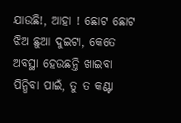ଯାଉଛି!, ଆହା ! ଛୋଟ ଛୋଟ ଝିଅ ଛୁଆ ଦୁଇଟା, କେତେ ଅବସ୍ଥା ହେଉଛନ୍ତି ଖାଇବା ପିନ୍ଧିବା ପାଇଁ, ତୁ ତ କଣ୍ଟା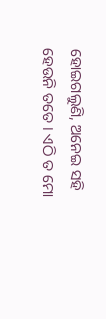ହୋଇଗଲୁଣି, ଅନେଇ ସହି ହେଉନି ତତେ । ଏଠି ତ ମୋ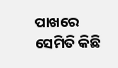ପାଖରେ ସେମିତି କିଛି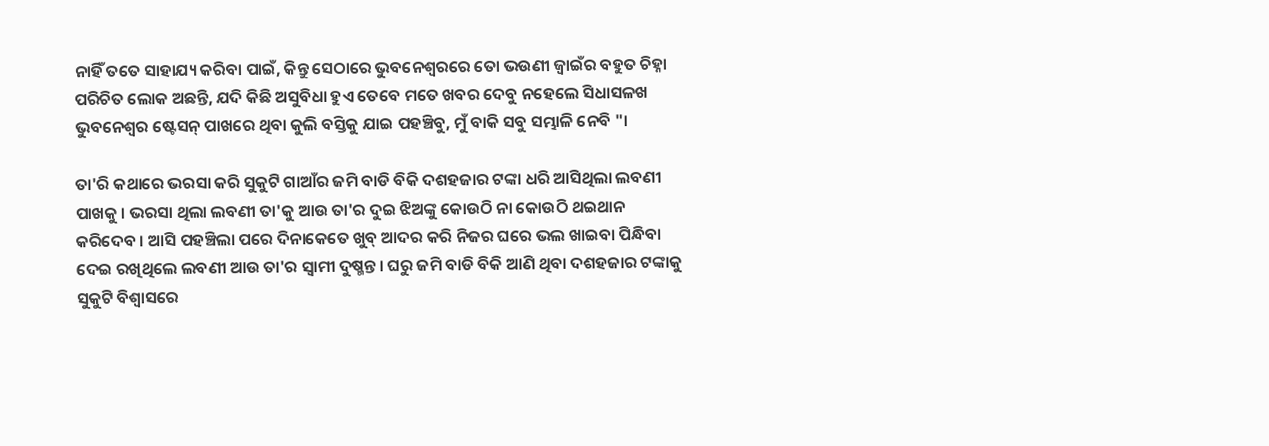ନାହିଁ ତତେ ସାହାଯ୍ୟ କରିବା ପାଇଁ, କିନ୍ତୁ ସେଠାରେ ଭୁବନେଶ୍ୱରରେ ତୋ ଭଉଣୀ ଜ୍ୱାଇଁର ବହୁତ ଚିହ୍ନା ପରିଚିତ ଲୋକ ଅଛନ୍ତି, ଯଦି କିଛି ଅସୁବିଧା ହୁଏ ତେବେ ମତେ ଖବର ଦେବୁ ନହେଲେ ସିଧାସଳଖ ଭୁବନେଶ୍ୱର ଷ୍ଟେସନ୍ ପାଖରେ ଥିବା କୁଲି ବସ୍ତିକୁ ଯାଇ ପହଞ୍ଚିବୁ, ମୁଁ ବାକି ସବୁ ସମ୍ଭାଳି ନେବି "।

ତା'ରି କଥାରେ ଭରସା କରି ସୁକୁଟି ଗାଆଁର ଜମି ବାଡି ବିକି ଦଶହଜାର ଟଙ୍କା ଧରି ଆସିଥିଲା ଲବଣୀ ପାଖକୁ । ଭରସା ଥିଲା ଲବଣୀ ତା'କୁ ଆଉ ତା'ର ଦୁଇ ଝିଅଙ୍କୁ କୋଉଠି ନା କୋଉଠି ଥଇଥାନ କରିଦେବ । ଆସି ପହଞ୍ଚିଲା ପରେ ଦିନାକେତେ ଖୁବ୍ ଆଦର କରି ନିଜର ଘରେ ଭଲ ଖାଇବା ପିନ୍ଧିବା ଦେଇ ରଖିଥିଲେ ଲବଣୀ ଆଉ ତା'ର ସ୍ୱାମୀ ଦୁଷ୍ମନ୍ତ । ଘରୁ ଜମି ବାଡି ବିକି ଆଣି ଥିବା ଦଶହଜାର ଟଙ୍କାକୁ ସୁକୁଟି ବିଶ୍ୱାସରେ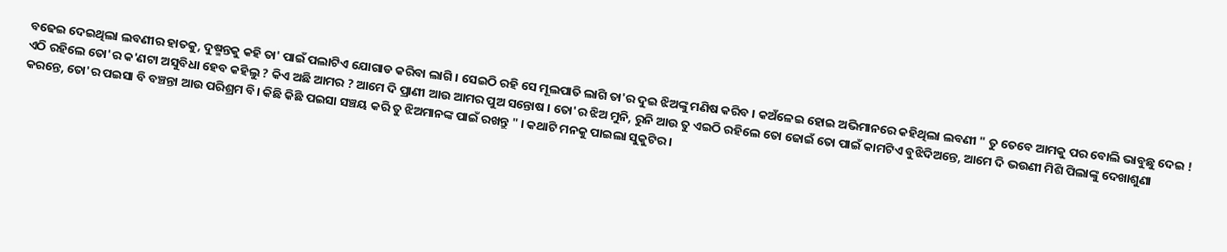ବଢେଇ ଦେଇଥିଲା ଲବଣୀର ହାତକୁ, ଦୁଷ୍ମନ୍ତକୁ କହି ତା' ପାଇଁ ପଲାଟିଏ ଯୋଗାଡ କରିବା ଲାଗି । ସେଇଠି ରହି ସେ ମୂଲପାତି ଲାଗି ତା'ର ଦୁଇ ଝିଅଙ୍କୁ ମଣିଷ କରିବ । କଅଁଳେଇ ହୋଇ ଅଭିମାନରେ କହିଥିଲା ଲବଣୀ " ତୁ ତେବେ ଆମକୁ ପର ବୋଲି ଭାବୁଛୁ ଦେଇ ! ଏଠି ରହିଲେ ତୋ'ର କ'ଣଟା ଅସୁବିଧା ହେବ କହିଲୁ ? କିଏ ଅଛି ଆମର ? ଆମେ ଦି ପ୍ରାଣୀ ଆଉ ଆମର ପୁଅ ସନ୍ତୋଷ । ତୋ'ର ଝିଅ ମୁନି, ରୁନି ଆଉ ତୁ ଏଇଠି ରହିଲେ ତୋ ଜୋଇଁ ତୋ ପାଇଁ କାମଟିଏ ବୁଝିଦିଅନ୍ତେ, ଆମେ ଦି ଭଉଣୀ ମିଶି ପିଲାଙ୍କୁ ଦେଖାଶୁଣା କରନ୍ତେ, ତୋ'ର ପଇସା ବି ବଞ୍ଚନ୍ତା ଆଉ ପରିଶ୍ରମ ବି। କିଛି କିଛି ପଇସା ସଞ୍ଚୟ କରି ତୁ ଝିଅମାନଙ୍କ ପାଇଁ ରଖନ୍ତୁ " । କଥାଟି ମନକୁ ପାଇଲା ସୁକୁଟିର ।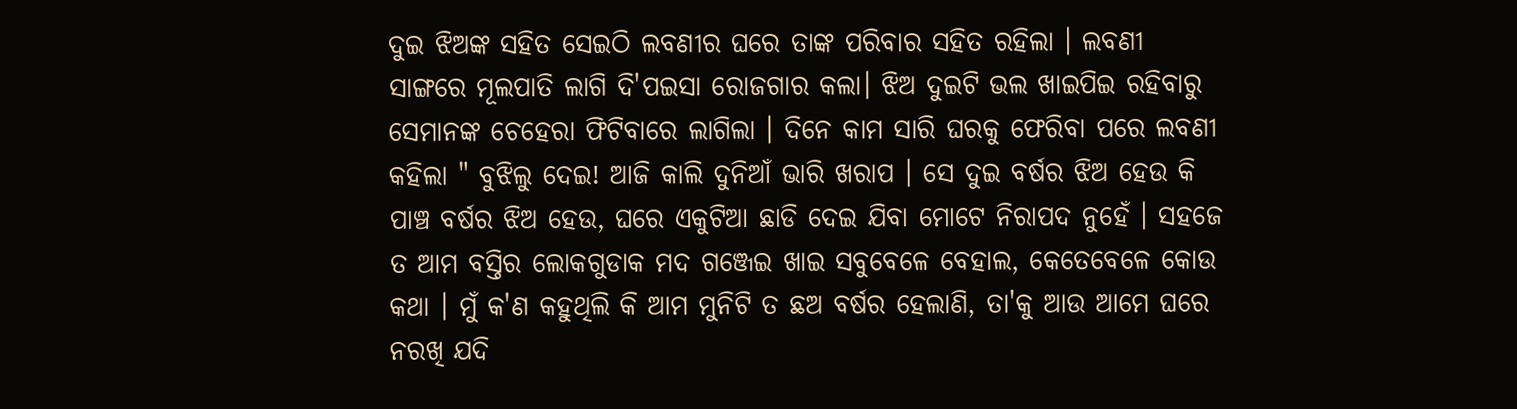ଦୁଇ ଝିଅଙ୍କ ସହିତ ସେଇଠି ଲବଣୀର ଘରେ ତାଙ୍କ ପରିବାର ସହିତ ରହିଲା । ଲବଣୀ ସାଙ୍ଗରେ ମୂଲପାତି ଲାଗି ଦି'ପଇସା ରୋଜଗାର କଲା। ଝିଅ ଦୁଇଟି ଭଲ ଖାଇପିଇ ରହିବାରୁ ସେମାନଙ୍କ ଚେହେରା ଫିଟିବାରେ ଲାଗିଲା । ଦିନେ କାମ ସାରି ଘରକୁ ଫେରିବା ପରେ ଲବଣୀ କହିଲା " ବୁଝିଲୁ ଦେଇ! ଆଜି କାଲି ଦୁନିଆଁ ଭାରି ଖରାପ । ସେ ଦୁଇ ବର୍ଷର ଝିଅ ହେଉ କି ପାଞ୍ଚ ବର୍ଷର ଝିଅ ହେଉ, ଘରେ ଏକୁଟିଆ ଛାଡି ଦେଇ ଯିବା ମୋଟେ ନିରାପଦ ନୁହେଁ । ସହଜେ ତ ଆମ ବସ୍ତିର ଲୋକଗୁଡାକ ମଦ ଗଞ୍ଜେଇ ଖାଇ ସବୁବେଳେ ବେହାଲ, କେତେବେଳେ କୋଉ କଥା । ମୁଁ କ'ଣ କହୁଥିଲି କି ଆମ ମୁନିଟି ତ ଛଅ ବର୍ଷର ହେଲାଣି, ତା'କୁ ଆଉ ଆମେ ଘରେ ନରଖି ଯଦି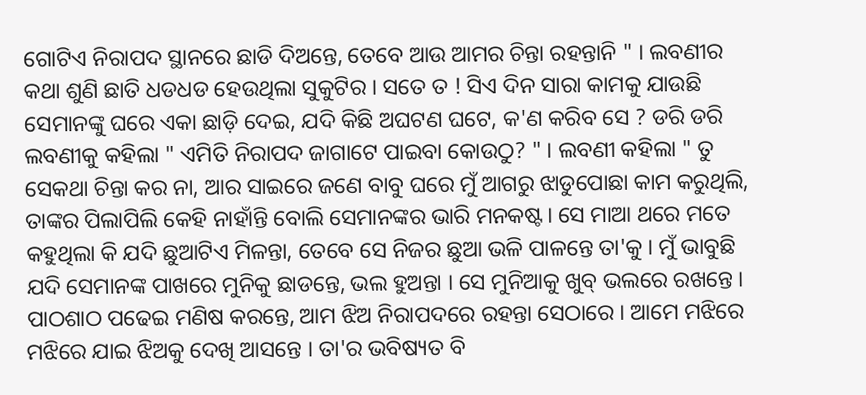ଗୋଟିଏ ନିରାପଦ ସ୍ଥାନରେ ଛାଡି ଦିଅନ୍ତେ, ତେବେ ଆଉ ଆମର ଚିନ୍ତା ରହନ୍ତାନି " । ଲବଣୀର କଥା ଶୁଣି ଛାତି ଧଡଧଡ ହେଉଥିଲା ସୁକୁଟିର । ସତେ ତ ! ସିଏ ଦିନ ସାରା କାମକୁ ଯାଉଛି ସେମାନଙ୍କୁ ଘରେ ଏକା ଛାଡ଼ି ଦେଇ, ଯଦି କିଛି ଅଘଟଣ ଘଟେ, କ'ଣ କରିବ ସେ ? ଡରି ଡରି ଲବଣୀକୁ କହିଲା " ଏମିତି ନିରାପଦ ଜାଗାଟେ ପାଇବା କୋଉଠୁ? " । ଲବଣୀ କହିଲା " ତୁ ସେକଥା ଚିନ୍ତା କର ନା, ଆର ସାଇରେ ଜଣେ ବାବୁ ଘରେ ମୁଁ ଆଗରୁ ଝାଡୁପୋଛା କାମ କରୁଥିଲି, ତାଙ୍କର ପିଲାପିଲି କେହି ନାହାଁନ୍ତି ବୋଲି ସେମାନଙ୍କର ଭାରି ମନକଷ୍ଟ। ସେ ମାଆ ଥରେ ମତେ କହୁଥିଲା କି ଯଦି ଛୁଆଟିଏ ମିଳନ୍ତା, ତେବେ ସେ ନିଜର ଛୁଆ ଭଳି ପାଳନ୍ତେ ତା'କୁ । ମୁଁ ଭାବୁଛି ଯଦି ସେମାନଙ୍କ ପାଖରେ ମୁନିକୁ ଛାଡନ୍ତେ, ଭଲ ହୁଅନ୍ତା । ସେ ମୁନିଆକୁ ଖୁବ୍ ଭଲରେ ରଖନ୍ତେ । ପାଠଶାଠ ପଢେଇ ମଣିଷ କରନ୍ତେ, ଆମ ଝିଅ ନିରାପଦରେ ରହନ୍ତା ସେଠାରେ । ଆମେ ମଝିରେ ମଝିରେ ଯାଇ ଝିଅକୁ ଦେଖି ଆସନ୍ତେ । ତା'ର ଭବିଷ୍ୟତ ବି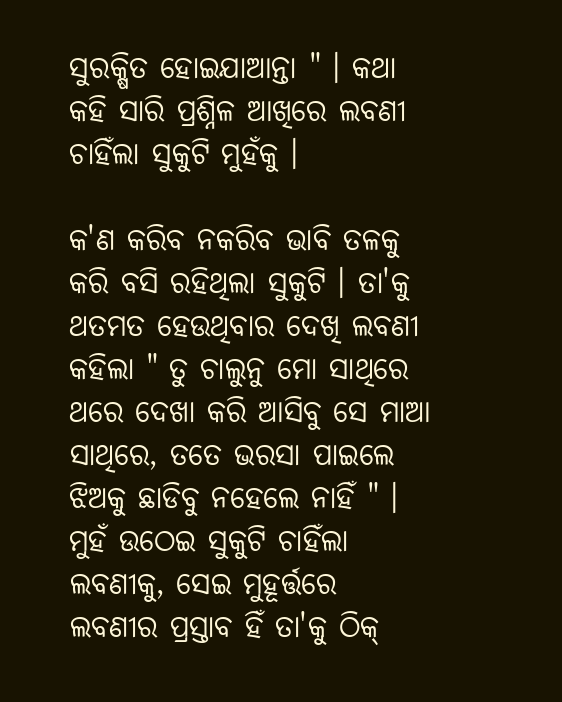ସୁରକ୍ଷିତ ହୋଇଯାଆନ୍ତା " । କଥା କହି ସାରି ପ୍ରଶ୍ନିଳ ଆଖିରେ ଲବଣୀ ଚାହିଁଲା ସୁକୁଟି ମୁହଁକୁ ।

କ'ଣ କରିବ ନକରିବ ଭାବି ତଳକୁ କରି ବସି ରହିଥିଲା ସୁକୁଟି । ତା'କୁ ଥତମତ ହେଉଥିବାର ଦେଖି ଲବଣୀ କହିଲା " ତୁ ଚାଲୁନୁ ମୋ ସାଥିରେ ଥରେ ଦେଖା କରି ଆସିବୁ ସେ ମାଆ ସାଥିରେ, ତତେ ଭରସା ପାଇଲେ ଝିଅକୁ ଛାଡିବୁ ନହେଲେ ନାହିଁ " । ମୁହଁ ଉଠେଇ ସୁକୁଟି ଚାହିଁଲା ଲବଣୀକୁ, ସେଇ ମୁହୂର୍ତ୍ତରେ ଲବଣୀର ପ୍ରସ୍ତାବ ହିଁ ତା'କୁ ଠିକ୍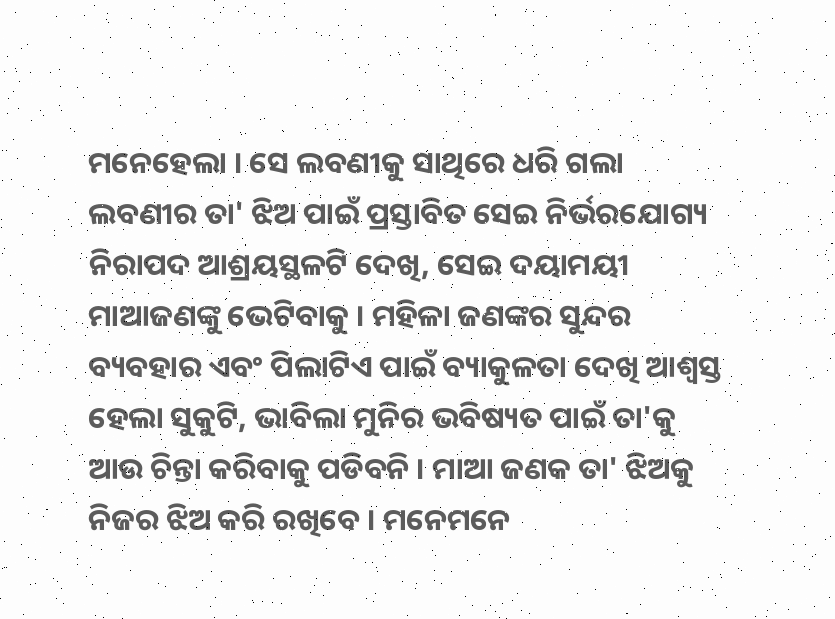ମନେହେଲା । ସେ ଲବଣୀକୁ ସାଥିରେ ଧରି ଗଲା ଲବଣୀର ତା' ଝିଅ ପାଇଁ ପ୍ରସ୍ତାବିତ ସେଇ ନିର୍ଭରଯୋଗ୍ୟ ନିରାପଦ ଆଶ୍ରୟସ୍ଥଳଟି ଦେଖି, ସେଇ ଦୟାମୟୀ ମାଆଜଣଙ୍କୁ ଭେଟିବାକୁ । ମହିଳା ଜଣଙ୍କର ସୁନ୍ଦର ବ୍ୟବହାର ଏବଂ ପିଲାଟିଏ ପାଇଁ ବ୍ୟାକୁଳତା ଦେଖି ଆଶ୍ୱସ୍ତ ହେଲା ସୁକୁଟି, ଭାବିଲା ମୁନିର ଭବିଷ୍ୟତ ପାଇଁ ତା'କୁ ଆଉ ଚିନ୍ତା କରିବାକୁ ପଡିବନି । ମାଆ ଜଣକ ତା' ଝିଅକୁ ନିଜର ଝିଅ କରି ରଖିବେ । ମନେମନେ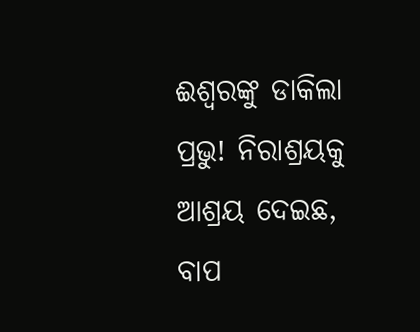ଈଶ୍ୱରଙ୍କୁ ଡାକିଲା ପ୍ରଭୁ! ନିରାଶ୍ରୟକୁ ଆଶ୍ରୟ ଦେଇଛ, ବାପ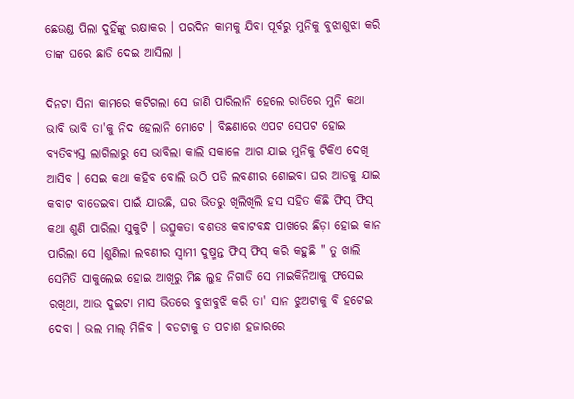ଛେଉଣ୍ଡ ପିଲା ଦୁହିଁଙ୍କୁ ରକ୍ଷାକର । ପରଦିନ କାମକୁ ଯିବା ପୂର୍ବରୁ ମୁନିକୁ ବୁଝାଶୁଝା କରି ତାଙ୍କ ଘରେ ଛାଡି ଦେଇ ଆସିଲା ।

ଦିନଟା ସିନା କାମରେ କଟିଗଲା ସେ ଜାଣି ପାରିଲାନି ହେଲେ ରାତିରେ ମୁନି କଥା ଭାବି ଭାବି ତା'କୁ ନିଦ ହେଲାନି ମୋଟେ । ବିଛଣାରେ ଏପଟ ସେପଟ ହୋଇ ବ୍ୟତିବ୍ୟସ୍ତ ଲାଗିଲାରୁ ସେ ଭାବିଲା କାଲି ସକାଳେ ଆଗ ଯାଇ ମୁନିକୁ ଟିକିଏ ଦେଖି ଆସିବ । ସେଇ କଥା କହିବ ବୋଲି ଉଠି ପଡି ଲବଣୀର ଶୋଇବା ଘର ଆଡକୁ ଯାଇ କବାଟ ବାଡେଇବା ପାଇଁ ଯାଉଛି, ଘର ଭିତରୁ ଖିଲିଖିଲି ହସ ସହିତ କିଛି ଫିସ୍ ଫିସ୍ କଥା ଶୁଣି ପାରିଲା ସୁକୁଟି । ଉତ୍ସୁକତା ବଶତଃ କବାଟବନ୍ଧ ପାଖରେ ଛିଡ଼ା ହୋଇ କାନ ପାରିଲା ସେ ।ଶୁଣିଲା ଲବଣୀର ସ୍ୱାମୀ ଦୁଷ୍ମନ୍ତ ଫିସ୍ ଫିସ୍ କରି କହୁଛି " ତୁ ଖାଲି ସେମିତି ସାକୁଲେଇ ହୋଇ ଆଖିରୁ ମିଛ ଲୁହ ନିଗାଡି ସେ ମାଇକିନିଆକୁ ଫସେଇ ରଖିଥା, ଆଉ ଦୁଇଟା ମାସ ଭିତରେ ବୁଝାବୁଝି କରି ତା' ସାନ ଝୁଅଟାକୁ ବି ହଟେଇ ଦେବା । ଭଲ ମାଲ୍ ମିଳିବ । ବଡଟାକୁ ତ ପଚାଶ ହଜାରରେ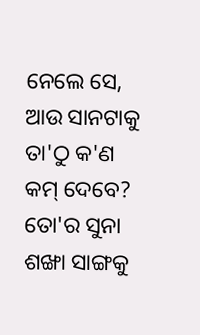ନେଲେ ସେ, ଆଉ ସାନଟାକୁ ତା'ଠୁ କ'ଣ କମ୍ ଦେବେ? ତୋ'ର ସୁନା ଶଙ୍ଖା ସାଙ୍ଗକୁ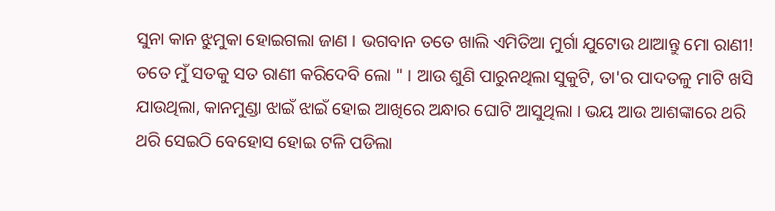ସୁନା କାନ ଝୁମୁକା ହୋଇଗଲା ଜାଣ । ଭଗବାନ ତତେ ଖାଲି ଏମିତିଆ ମୁର୍ଗା ଯୁଟୋଉ ଥାଆନ୍ତୁ ମୋ ରାଣୀ! ତତେ ମୁଁ ସତକୁ ସତ ରାଣୀ କରିଦେବି ଲୋ " । ଆଉ ଶୁଣି ପାରୁନଥିଲା ସୁକୁଟି, ତା'ର ପାଦତଳୁ ମାଟି ଖସି ଯାଉଥିଲା, କାନମୁଣ୍ଡା ଝାଇଁ ଝାଇଁ ହୋଇ ଆଖିରେ ଅନ୍ଧାର ଘୋଟି ଆସୁଥିଲା । ଭୟ ଆଉ ଆଶଙ୍କାରେ ଥରି ଥରି ସେଇଠି ବେହୋସ ହୋଇ ଟଳି ପଡିଲା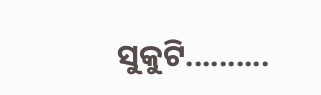ସୁକୁଟି..........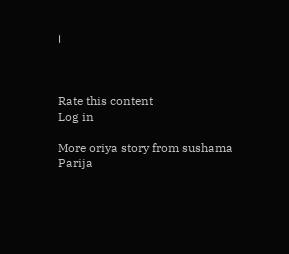।



Rate this content
Log in

More oriya story from sushama Parija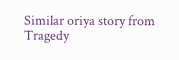Similar oriya story from Tragedy